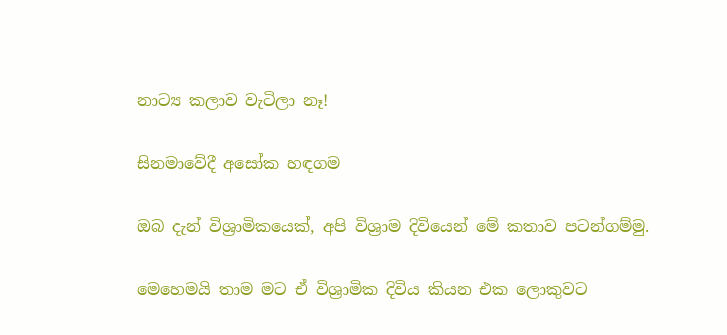නාට්‍ය කලාව වැටිලා නෑ!

සිනමාවේදී අසෝක හඳගම

ඔබ දැන් විශ්‍රාමිකයෙක්, අපි විශ්‍රාම දිවියෙන් මේ කතාව පටන්ගම්මු.

මෙහෙමයි තාම මට ඒ විශ්‍රාමික දිවිය කියන එක ලොකුවට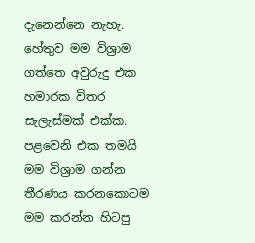දැනෙන්නෙ නැහැ. හේතුව මම විශ්‍රාම ගත්තෙ අවුරුදු එක හමාරක විතර සැලැස්මක් එක්ක. පළවෙනි එක තමයි මම විශ්‍රාම ගන්න තීරණය කරනකොටම මම කරන්න හිටපු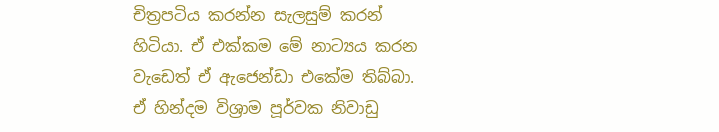චිත්‍රපටිය කරන්න සැලසුම් කරන් හිටියා. ඒ එක්කම මේ නාට්‍යය කරන වැඩෙත් ඒ ඇජෙන්ඩා එකේම තිබ්බා. ඒ හින්දම විශ්‍රාම පූර්වක නිවාඩු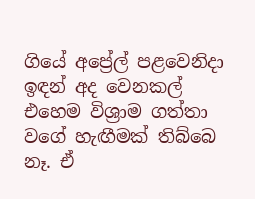ගියේ අප්‍රේල් පළවෙනිදා ඉඳන් අද වෙනකල් එහෙම විශ්‍රාම ගත්තා වගේ හැඟීමක් තිබ්බෙ නෑ. ඒ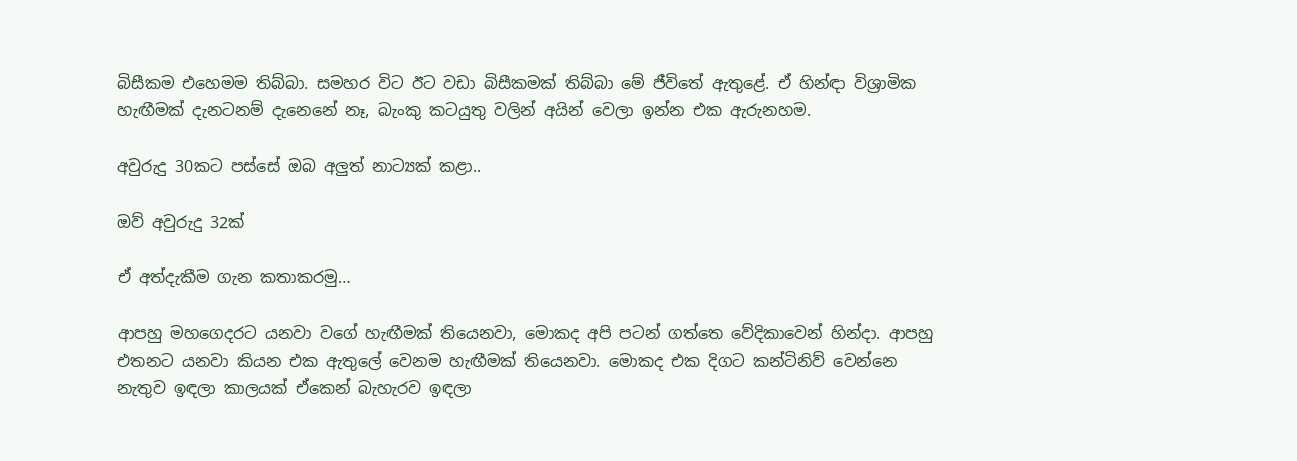බිසීකම එහෙමම තිබ්බා. සමහර විට ඊට වඩා බිසීකමක් තිබ්බා මේ ජීවිතේ ඇතුළේ. ඒ හින්ඳා විශ්‍රාමික හැඟීමක් දැනටනම් දැනෙනේ නෑ, බැංකු කටයුතු වලින් අයින් වෙලා ඉන්න එක ඇරුනහම.

අවුරුදු 30කට පස්සේ ඔබ අලුත් නාට්‍යක් කළා..

ඔව් අවුරුදු 32ක්

ඒ අත්දැකීම ගැන කතාකරමු…

ආපහු මහගෙදරට යනවා වගේ හැඟීමක් තියෙනවා, මොකද අපි පටන් ගත්තෙ වේදිකාවෙන් හින්දා. ආපහු එතනට යනවා කියන එක ඇතුලේ වෙනම හැඟීමක් තියෙනවා. මොකද එක දිගට කන්ටිනිව් වෙන්නෙ නැතුව ඉඳලා කාලයක් ඒකෙන් බැහැරව ඉඳලා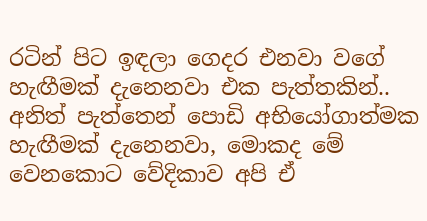රටින් පිට ඉඳලා ගෙදර එනවා වගේ හැඟීමක් දැනෙනවා එක පැත්තකින්.. අනිත් පැත්තෙන් පොඩි අභියෝගාත්මක හැඟීමක් දැනෙනවා, මොකද මේ වෙනකොට වේදිකාව අපි ඒ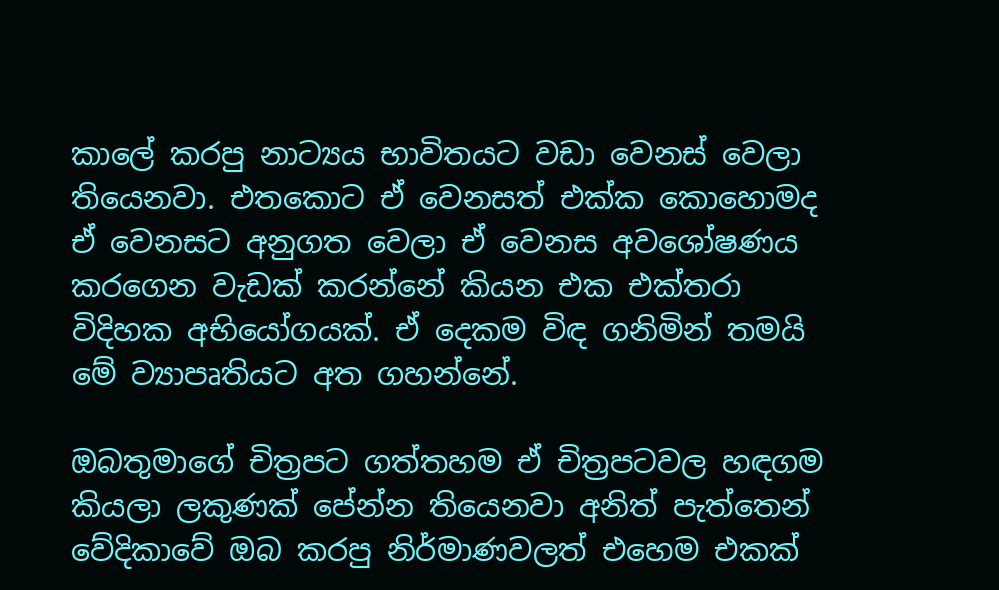කාලේ කරපු නාට්‍යය භාවිතයට වඩා වෙනස් වෙලා තියෙනවා. එතකොට ඒ වෙනසත් එක්ක කොහොමද ඒ වෙනසට අනුගත වෙලා ඒ වෙනස අවශෝෂණය කරගෙන වැඩක් කරන්නේ කියන එක එක්තරා විදිහක අභියෝගයක්. ඒ දෙකම විඳ ගනිමින් තමයි මේ ව්‍යාපෘතියට අත ගහන්නේ.

ඔබතුමාගේ චිත්‍රපට ගත්තහම ඒ චිත්‍රපටවල හඳගම කියලා ලකුණක් පේන්න තියෙනවා අනිත් පැත්තෙන් වේදිකාවේ ඔබ කරපු නිර්මාණවලත් එහෙම එකක්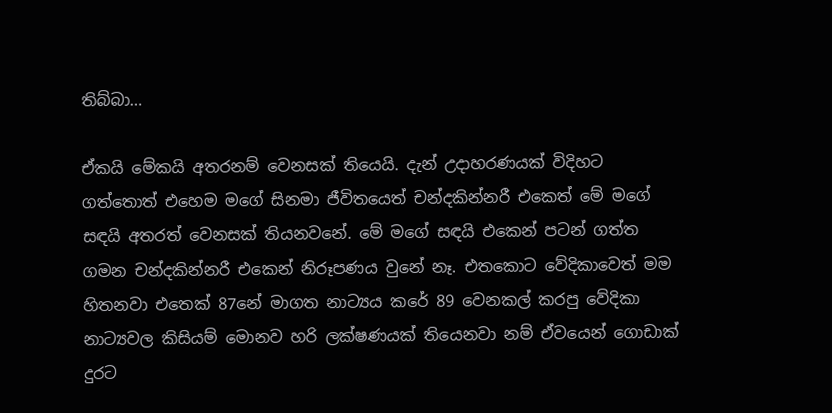තිබ්බා…

ඒකයි මේකයි අතරනම් වෙනසක් තියෙයි. දැන් උදාහරණයක් විදිහට ගත්තොත් එහෙම මගේ සිනමා ජීවිතයෙත් චන්දකින්නරී එකෙත් මේ මගේ සඳයි අතරත් වෙනසක් තියනවනේ. මේ මගේ සඳයි එකෙන් පටන් ගත්ත ගමන චන්දකින්නරී එකෙන් නිරූපණය වුනේ නෑ. එතකොට වේදිකාවෙත් මම හිතනවා එතෙක් 87නේ මාගත නාට්‍යය කරේ 89 වෙනකල් කරපු වේදිකා නාට්‍යවල කිසියම් මොනව හරි ලක්ෂණයක් තියෙනවා නම් ඒවයෙන් ගොඩාක් දුරට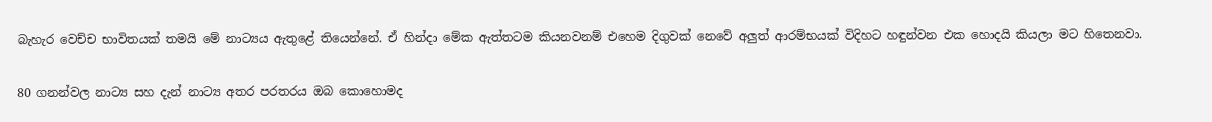බැහැර වෙච්ච භාවිතයක් තමයි මේ නාට්‍යය ඇතුළේ තියෙන්නේ. ඒ හින්දා මේක ඇත්තටම කියනවනම් එහෙම දිගුවක් නෙවේ අලුත් ආරම්භයක් විදිහට හඳුන්වන එක හොදයි කියලා මට හිතෙනවා.

80 ගනන්වල නාට්‍ය සහ දැන් නාට්‍ය අතර පරතරය ඔබ කොහොමද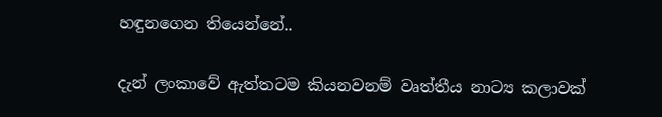හඳුනගෙන තියෙන්නේ..

දැන් ලංකාවේ ඇත්තටම කියනවනම් වෘත්තීය නාට්‍ය කලාවක්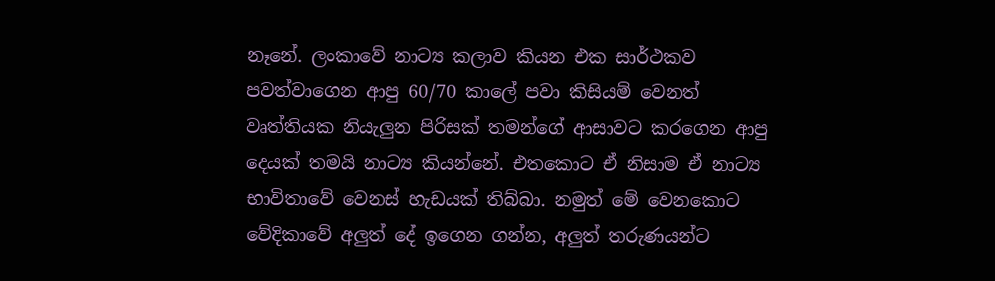නෑනේ. ලංකාවේ නාට්‍ය කලාව කියන එක සාර්ථකව පවත්වාගෙන ආපු 60/70 කාලේ පවා කිසියම් වෙනත් වෘත්තියක නියැලුන පිරිසක් තමන්ගේ ආසාවට කරගෙන ආපු දෙයක් තමයි නාට්‍ය කියන්නේ. එතකොට ඒ නිසාම ඒ නාට්‍ය භාවිතාවේ වෙනස් හැඩයක් තිබ්බා. නමුත් මේ වෙනකොට වේදිකාවේ අලුත් දේ ඉගෙන ගන්න, අලුත් තරුණයන්ට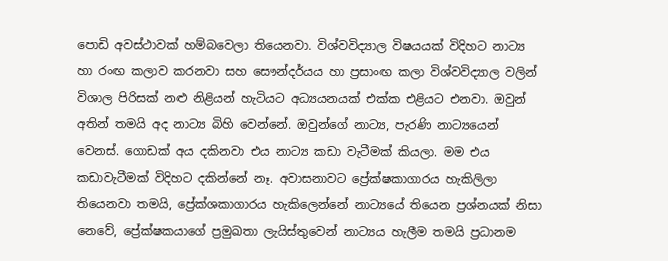පොඩි අවස්ථාවක් හම්බවෙලා තියෙනවා. විශ්වවිද්‍යාල විෂයයක් විදිහට නාට්‍ය හා රංඟ කලාව කරනවා සහ සෞන්දර්යය හා ප්‍රසාංඟ කලා විශ්වවිද්‍යාල වලින් විශාල පිරිසක් නළු නිළියන් හැටියට අධ්‍යයනයක් එක්ක එළියට එනවා. ඔවුන් අතින් තමයි අද නාට්‍ය බිහි වෙන්නේ. ඔවුන්ගේ නාට්‍ය, පැරණි නාට්‍යයෙන් වෙනස්. ගොඩක් අය දකිනවා එය නාට්‍ය කඩා වැටීමක් කියලා. මම එය කඩාවැටීමක් විදිහට දකින්නේ නෑ. අවාසනාවට ප්‍රේක්ෂකාගාරය හැකිලිලා තියෙනවා තමයි, ප්‍රේක්ශකාගාරය හැකිලෙන්නේ නාට්‍යයේ තියෙන ප්‍රශ්නයක් නිසා නෙවේ, ප්‍රේක්ෂකයාගේ ප්‍රමුඛතා ලැයිස්තුවෙන් නාට්‍යය හැලීම තමයි ප්‍රධානම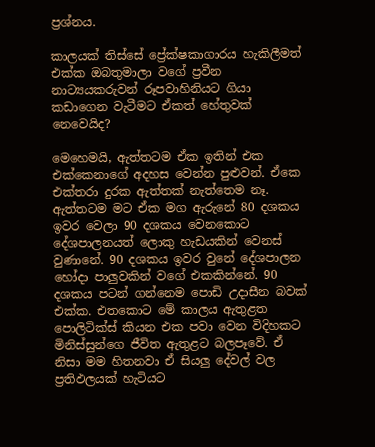ප්‍රශ්නය.

කාලයක් තිස්සේ ප්‍රේක්ෂකාගාරය හැකිලීමත් එක්ක ඔබතුමාලා වගේ ප්‍රවීන නාට්‍යයකරුවන් රූපවාහිනියට ගියා කඩාගෙන වැටීමට ඒකත් හේතුවක් නෙවෙයිද?

මෙහෙමයි, ඇත්තටම ඒක ඉතින් එක එක්කෙනාගේ අදහස වෙන්න පුළුවන්. ඒකෙ එක්තරා දුරක ඇත්තක් නැත්තෙම නෑ. ඇත්තටම මට ඒක මග ඇරුනේ 80 දශකය ඉවර වෙලා 90 දශකය වෙනකොට දේශපාලනයත් ලොකු හැඩයකින් වෙනස් වුණානේ. 90 දශකය ඉවර වුනේ දේශපාලන හෝදා පාලුවකින් වගේ එකකින්නේ. 90 දශකය පටන් ගන්නෙම පොඩි උදාසීන බවක් එක්ක. එතකොට මේ කාලය ඇතුළත පොලිටික්ස් කියන එක පවා වෙන විදිහකට මිනිස්සුන්ගෙ ජීවිත ඇතුළට බලපෑවේ. ඒ නිසා මම හිතනවා ඒ සියලු දේවල් වල ප්‍රතිඵලයක් හැටියට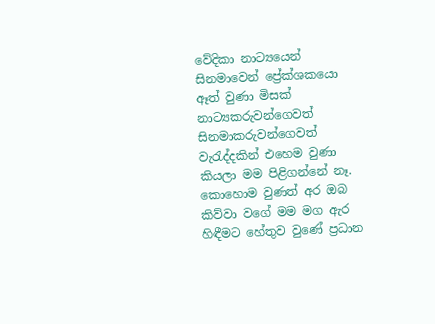වේදිකා නාට්‍යයෙන් සිනමාවෙන් ප්‍රේක්ශකයො ඈත් වුණා මිසක් නාට්‍යකරුවන්ගෙවත් සිනමාකරුවන්ගෙවත් වැරැද්දකින් එහෙම වුණා කියලා මම පිළිගන්නේ නෑ. කොහොම වුණත් අර ඔබ කිව්වා වගේ මම මග ඇර හිඳීමට හේතුව වුණේ ප්‍රධාන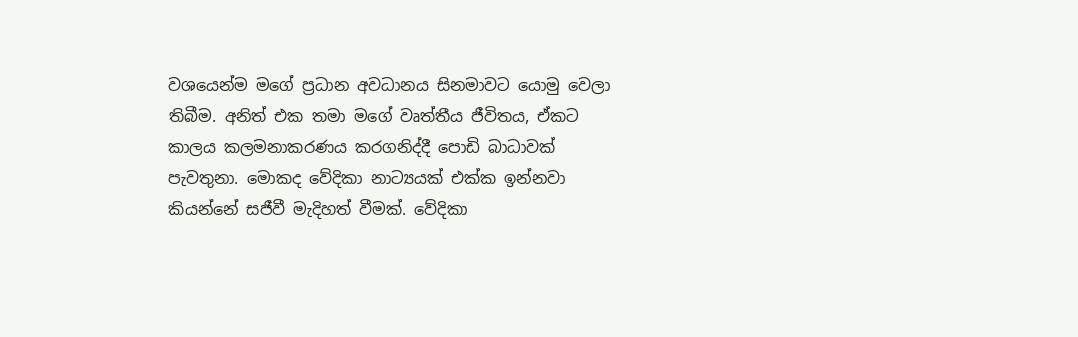වශයෙන්ම මගේ ප්‍රධාන අවධානය සිනමාවට යොමු වෙලා තිබීම. අනිත් එක තමා මගේ වෘත්තීය ජීවිතය, ඒකට කාලය කලමනාකරණය කරගනිද්දී පොඩි බාධාවක් පැවතුනා. මොකද වේදිකා නාට්‍යයක් එක්ක ඉන්නවා කියන්නේ සජීවී මැදිහත් වීමක්. වේදිකා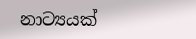නාට්‍යයක්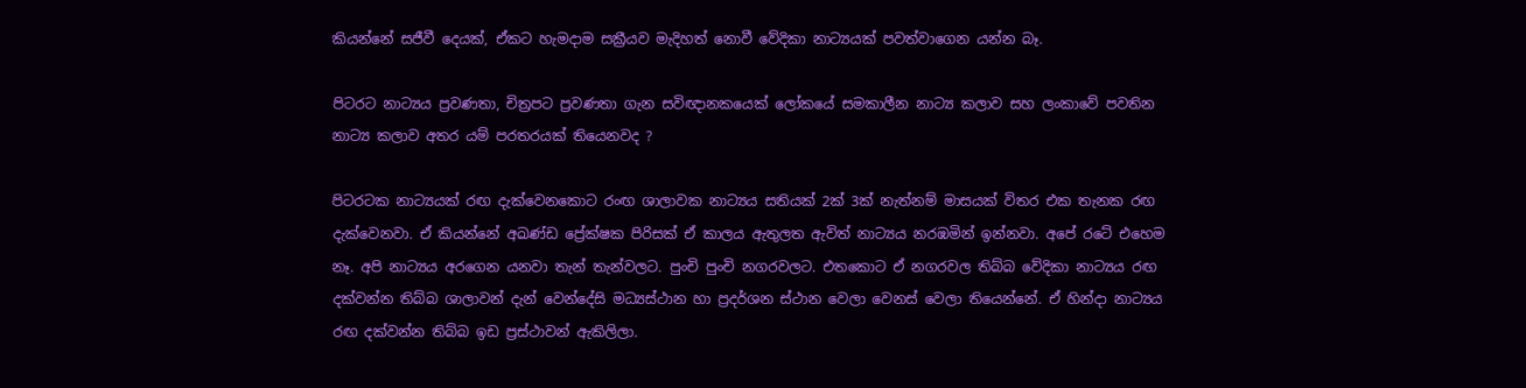කියන්නේ සජීවී දෙයක්, ඒකට හැමදාම සක්‍රීයව මැදිහත් නොවී වේදිකා නාට්‍යයක් පවත්වාගෙන යන්න බෑ.

පිටරට නාට්‍යය ප්‍රවණතා, චිත්‍රපට ප්‍රවණතා ගැන සවිඥානකයෙක් ලෝකයේ සමකාලීන නාට්‍ය කලාව සහ ලංකාවේ පවතින නාට්‍ය කලාව අතර යම් පරතරයක් තියෙනවද ?

පිටරටක නාට්‍යයක් රඟ දැක්වෙනකොට රංඟ ශාලාවක නාට්‍යය සතියක් 2ක් 3ක් නැත්නම් මාසයක් විතර එක තැනක රඟ දැක්වෙනවා. ඒ කියන්නේ අඛණ්ඩ ප්‍රේක්ෂක පිරිසක් ඒ කාලය ඇතුලත ඇවිත් නාට්‍යය නරඹමින් ඉන්නවා. අපේ රටේ එහෙම නෑ. අපි නාට්‍යය අරගෙන යනවා තැන් තැන්වලට. පුංචි පුංචි නගරවලට. එතකොට ඒ නගරවල තිබ්බ වේදිකා නාට්‍යය රඟ දක්වන්න තිබ්බ ශාලාවන් දැන් වෙන්දේසි මධ්‍යස්ථාන හා ප්‍රදර්ශන ස්ථාන වෙලා වෙනස් වෙලා තියෙන්නේ. ඒ හින්දා නාට්‍යය රඟ දක්වන්න තිබ්බ ඉඩ ප්‍රස්ථාවන් ඇකිලිලා.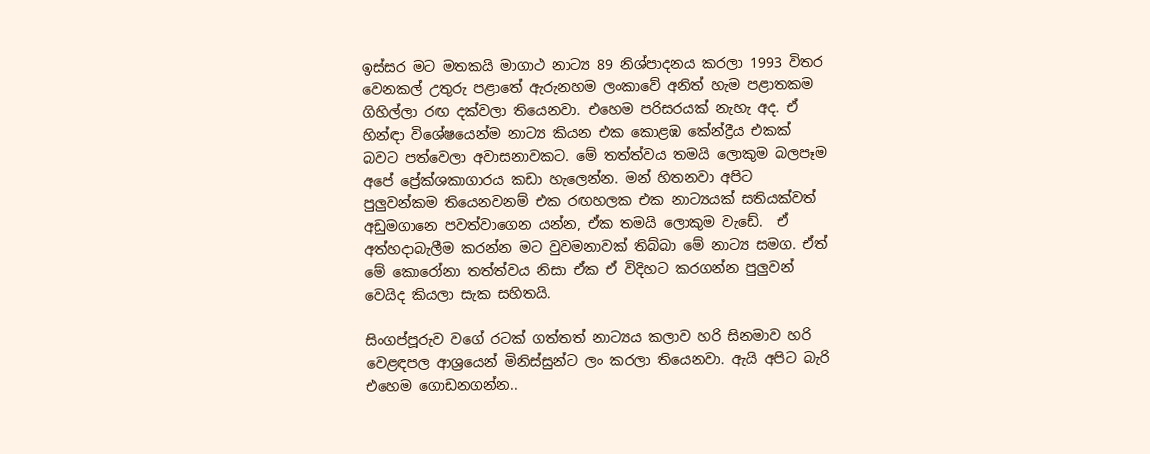ඉස්සර මට මතකයි මාගාථ නාට්‍ය 89 නිශ්පාදනය කරලා 1993 විතර වෙනකල් උතුරු පළාතේ ඇරුනහම ලංකාවේ අනිත් හැම පළාතකම ගිහිල්ලා රඟ දක්වලා තියෙනවා. එහෙම පරිසරයක් නැහැ අද. ඒ හින්ඳා විශේෂයෙන්ම නාට්‍ය කියන එක කොළඹ කේන්ද්‍රීය එකක් බවට පත්වෙලා අවාසනාවකට. මේ තත්ත්වය තමයි ලොකුම බලපෑම අපේ ප්‍රේක්ශකාගාරය කඩා හැලෙන්න. මන් හිතනවා අපිට පුලුවන්කම තියෙනවනම් එක රඟහලක එක නාට්‍යයක් සතියක්වත් අඩුමගානෙ පවත්වාගෙන යන්න, ඒක තමයි ලොකුම වැඩේ.  ඒ අත්හදාබැලීම කරන්න මට වුවමනාවක් තිබ්බා මේ නාට්‍ය සමග. ඒත් මේ කොරෝනා තත්ත්වය නිසා ඒක ඒ විදිහට කරගන්න පුලුවන් වෙයිද කියලා සැක සහිතයි.

සිංගප්පූරුව වගේ රටක් ගත්තත් නාට්‍යය කලාව හරි සිනමාව හරි වෙළඳපල ආශ්‍රයෙන් මිනිස්සුන්ට ලං කරලා තියෙනවා. ඇයි අපිට බැරි එහෙම ගොඩනගන්න..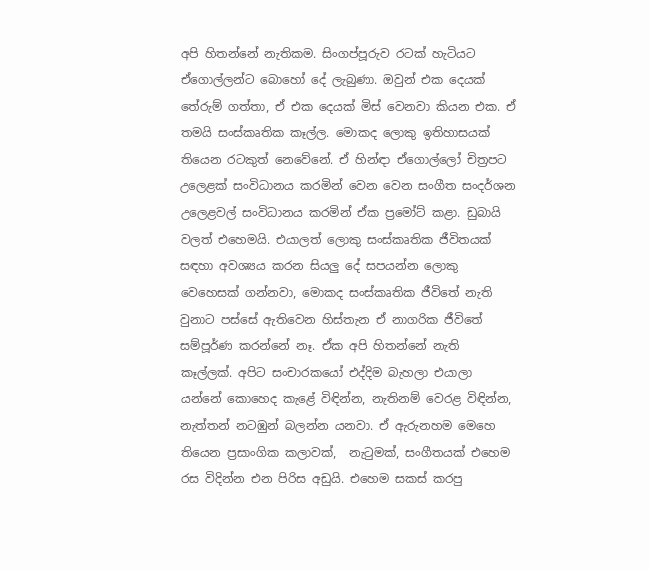අපි හිතන්නේ නැතිකම. සිංගප්පූරුව රටක් හැටියට ඒගොල්ලන්ට බොහෝ දේ ලැබුණා. ඔවුන් එක දෙයක් තේරුම් ගත්තා, ඒ එක දෙයක් මිස් වෙනවා කියන එක. ඒ තමයි සංස්කෘතික කෑල්ල. මොකද ලොකු ඉතිහාසයක් තියෙන රටකුත් නෙවේනේ. ඒ හින්ඳා ඒගොල්ලෝ චිත්‍රපට උලෙළක් සංවිධානය කරමින් වෙන වෙන සංගීත සංදර්ශන උලෙළවල් සංවිධානය කරමින් ඒක ප්‍රමෝට් කළා. ඩුබායි වලත් එහෙමයි. එයාලත් ලොකු සංස්කෘතික ජීවිතයක් සඳහා අවශ්‍යය කරන සියලු දේ සපයන්න ලොකු වෙහෙසක් ගන්නවා, මොකද සංස්කෘතික ජීවිතේ නැති වුනාට පස්සේ ඇතිවෙන හිස්තැන ඒ නාගරික ජීවිතේ සම්පූර්ණ කරන්නේ නෑ. ඒක අපි හිතන්නේ නැති කෑල්ලක්. අපිට සංචාරකයෝ එද්දිම බැහලා එයාලා යන්නේ කොහෙද කැළේ විඳින්න, නැතිනම් වෙරළ විඳින්න, නැත්තන් නටඹුන් බලන්න යනවා. ඒ ඇරුනහම මෙහෙ තියෙන ප්‍රසාංගික කලාවක්,  නැටුමක්, සංගීතයක් එහෙම රස විදින්න එන පිරිස අඩුයි. එහෙම සකස් කරපු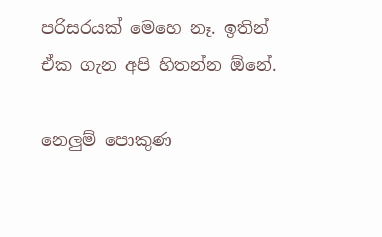පරිසරයක් මෙහෙ නෑ. ඉතින් ඒක ගැන අපි හිතන්න ඕනේ.

නෙලුම් පොකුණ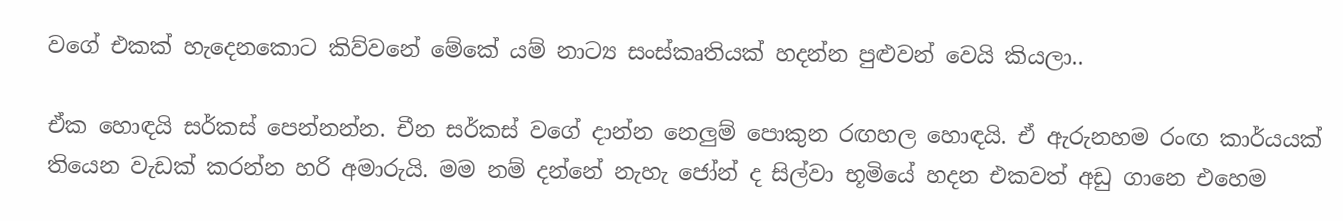වගේ එකක් හැදෙනකොට කිව්වනේ මේකේ යම් නාට්‍ය සංස්කෘතියක් හදන්න පුළුවන් වෙයි කියලා..

ඒක හොඳයි සර්කස් පෙන්නන්න. චීන සර්කස් වගේ දාන්න නෙලුම් පොකුන රඟහල හොඳයි. ඒ ඇරුනහම රංඟ කාර්යයක් තියෙන වැඩක් කරන්න හරි අමාරුයි. මම නම් දන්නේ නැහැ ජෝන් ද සිල්වා භූමියේ හදන එකවත් අඩු ගානෙ එහෙම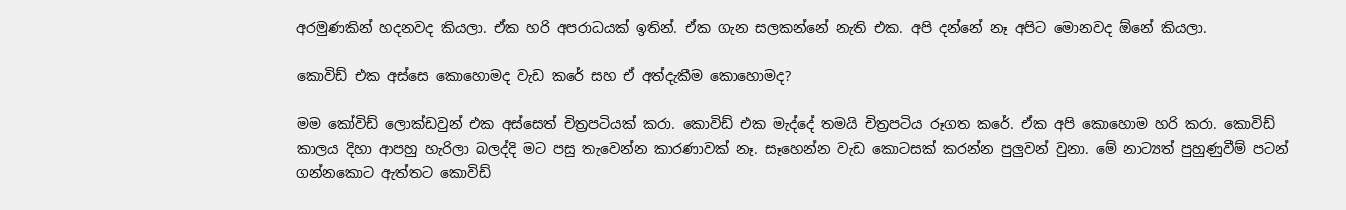අරමුණකින් හදනවද කියලා. ඒක හරි අපරාධයක් ඉතින්. ඒක ගැන සලකන්නේ නැති එක. අපි දන්නේ නෑ අපිට මොනවද ඕනේ කියලා.

කොවිඩ් එක අස්සෙ කොහොමද වැඩ කරේ සහ ඒ අත්දැකීම කොහොමද?

මම කෝවිඩ් ලොක්ඩවුන් එක අස්සෙත් චිත්‍රපටියක් කරා. කොවිඩ් එක මැද්දේ තමයි චිත්‍රපටිය රූගත කරේ. ඒක අපි කොහොම හරි කරා. කොවිඩ් කාලය දිහා ආපහු හැරිලා බලද්දි මට පසු තැවෙන්න කාරණාවක් නෑ. සෑහෙන්න වැඩ කොටසක් කරන්න පුලුවන් වුනා. මේ නාට්‍යත් පුහුණුවීම් පටන් ගන්නකොට ඇත්තට කොවිඩ්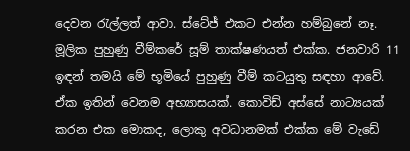දෙවන රැල්ලත් ආවා. ස්ටේජ් එකට එන්න හම්බුනේ නෑ. මූලික පුහුණු වීම්කරේ සූම් තාක්ෂණයත් එක්ක. ජනවාරි 11 ඉඳන් තමයි මේ භූමියේ පුහුණු වීම් කටයුතු සඳහා ආවේ. ඒක ඉතින් වෙනම අභ්‍යාසයක්. කොවිඩ් අස්සේ නාට්‍යයක් කරන එක මොකද, ලොකු අවධානමක් එක්ක මේ වැඩේ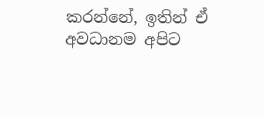කරන්නේ, ඉතින් ඒ අවධානම අපිට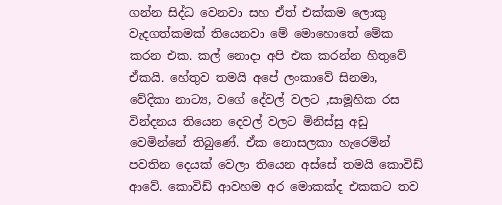ගන්න සිද්ධ වෙනවා සහ ඒත් එක්කම ලොකු වැදගත්කමක් තියෙනවා මේ මොහොතේ මේක කරන එක. කල් නොදා අපි එක කරන්න හිතුවේ ඒකයි. හේතුව තමයි අපේ ලංකාවේ සිනමා, වේදිකා නාට්‍ය, වගේ දේවල් වලට ,සාමූහික රස වින්දනය තියෙන දෙවල් වලට මිනිස්සු අඩු වෙමින්නේ තිබුණේ. ඒක නොසලකා හැරෙමින් පවතින දෙයක් වෙලා තියෙන අස්සේ තමයි කොවිඩ් ආවේ. කොවිඩ් ආවහම අර මොකක්ද එකකට තව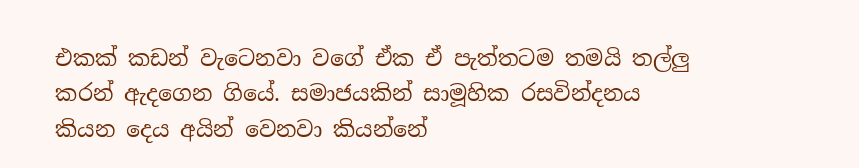එකක් කඩන් වැටෙනවා වගේ ඒක ඒ පැත්තටම තමයි තල්ලු කරන් ඇදගෙන ගියේ. සමාජයකින් සාමූහික රසවින්දනය කියන දෙය අයින් වෙනවා කියන්නේ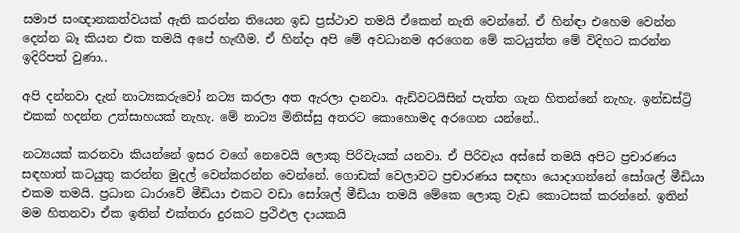සමාජ සංඥානකත්වයක් ඇති කරන්න තියෙන ඉඩ ප්‍රස්ථාව තමයි ඒකෙන් නැති වෙන්නේ. ඒ හින්ඳා එහෙම වෙන්න දෙන්න බෑ කියන එක තමයි අපේ හැඟීම. ඒ හින්දා අපි මේ අවධානම අරගෙන මේ කටයුත්ත මේ විදිහට කරන්න ඉදිරිපත් වුණා..

අපි දන්නවා දැන් නාට්‍යකරුවෝ නට්‍ය කරලා අත ඇරලා දානවා. ඇඩ්වටයිසින් පැත්ත ගැන හිතන්නේ නැහැ. ඉන්ඩස්ට්‍රි එකක් හදන්න උත්සාහයක් නැහැ. මේ නාට්‍ය මිනිස්සු අතරට කොහොමද අරගෙන යන්නේ..

නට්‍යයක් කරනවා කියන්නේ ඉසර වගේ නෙවෙයි ලොකු පිරිවැයක් යනවා. ඒ පිරිවැය අස්සේ තමයි අපිට ප්‍රචාරණය සඳහාත් කටයුතු කරන්න මුදල් වෙන්කරන්න වෙන්නේ. ගොඩක් වෙලාවට ප්‍රචාරණය සඳහා යොදාගන්නේ සෝශල් මීඩියා එකම තමයි. ප්‍රධාන ධාරාවේ මීඩියා එකට වඩා සෝශල් මීඩියා තමයි මේකෙ ලොකු වැඩ කොටසක් කරන්නේ. ඉතින් මම හිතනවා ඒක ඉතින් එක්තරා දුරකට ප්‍රථිඵල දායකයි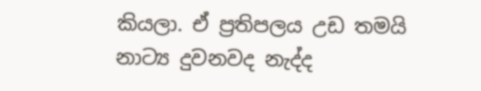කියලා. ඒ ප්‍රතිපලය උඩ තමයි නාට්‍ය දුවනවද නැද්ද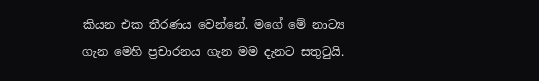කියන එක තීරණය වෙන්නේ. මගේ මේ නාට්‍ය ගැන මෙහි ප්‍රචාරනය ගැන මම දැනට සතුටුයි.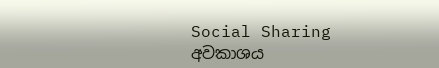Social Sharing
අවකාශය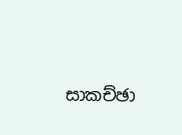සාකච්ඡා